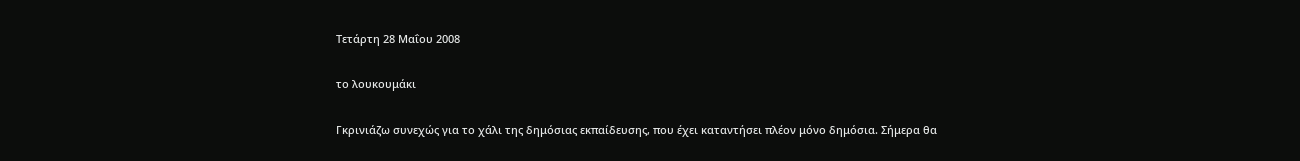Τετάρτη 28 Μαΐου 2008

το λουκουμάκι

Γκρινιάζω συνεχώς για το χάλι της δημόσιας εκπαίδευσης, που έχει καταντήσει πλέον μόνο δημόσια. Σήμερα θα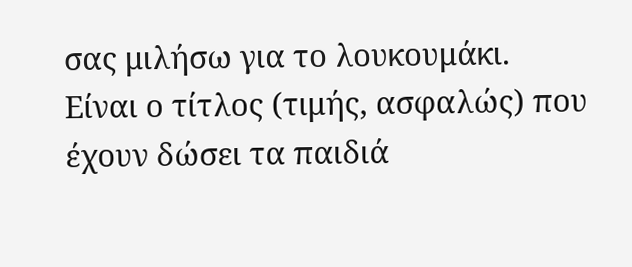σας μιλήσω για το λουκουμάκι.
Είναι ο τίτλος (τιμής, ασφαλώς) που έχουν δώσει τα παιδιά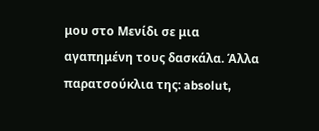μου στο Μενίδι σε μια αγαπημένη τους δασκάλα. Άλλα παρατσούκλια της: absolut,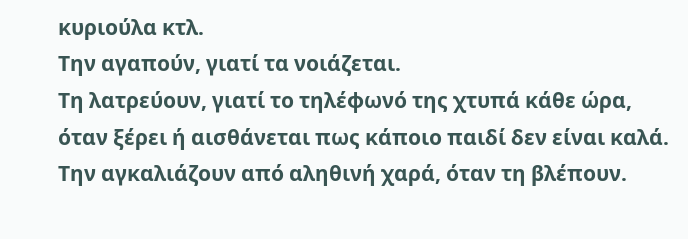κυριούλα κτλ.
Την αγαπούν, γιατί τα νοιάζεται.
Τη λατρεύουν, γιατί το τηλέφωνό της χτυπά κάθε ώρα, όταν ξέρει ή αισθάνεται πως κάποιο παιδί δεν είναι καλά.
Την αγκαλιάζουν από αληθινή χαρά, όταν τη βλέπουν.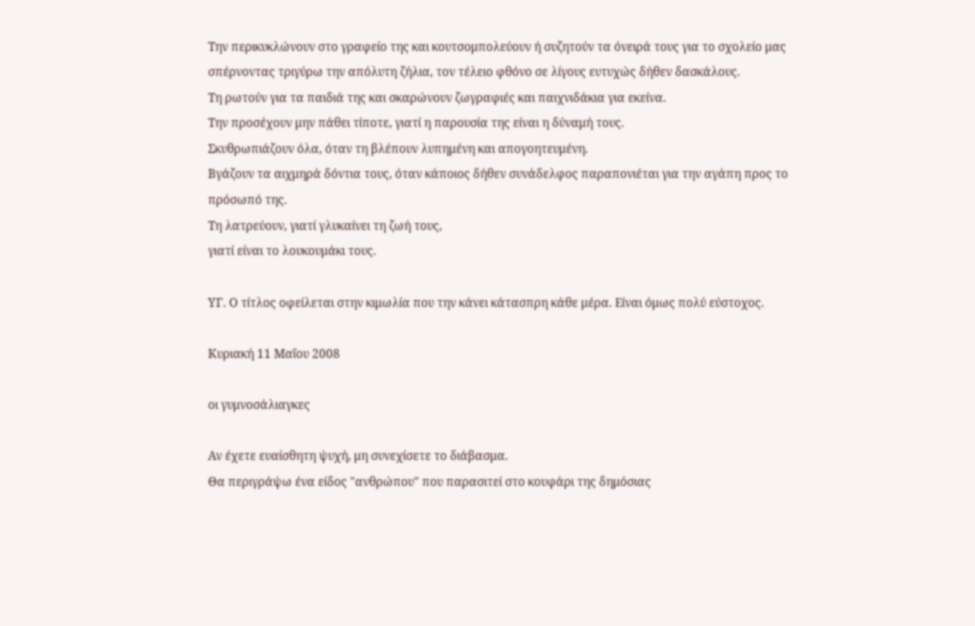Την περικυκλώνουν στο γραφείο της και κουτσομπολεύουν ή συζητούν τα όνειρά τους για το σχολείο μας σπέρνοντας τριγύρω την απόλυτη ζήλια, τον τέλειο φθόνο σε λίγους ευτυχώς δήθεν δασκάλους.
Τη ρωτούν για τα παιδιά της και σκαρώνουν ζωγραφιές και παιχνιδάκια για εκείνα.
Την προσέχουν μην πάθει τίποτε, γιατί η παρουσία της είναι η δύναμή τους.
Σκυθρωπιάζουν όλα, όταν τη βλέπουν λυπημένη και απογοητευμένη.
Βγάζουν τα αιχμηρά δόντια τους, όταν κάποιος δήθεν συνάδελφος παραπονιέται για την αγάπη προς το πρόσωπό της.
Τη λατρεύουν, γιατί γλυκαίνει τη ζωή τους,
γιατί είναι το λουκουμάκι τους.

ΥΓ. Ο τίτλος οφείλεται στην κιμωλία που την κάνει κάτασπρη κάθε μέρα. Είναι όμως πολύ εύστοχος.

Κυριακή 11 Μαΐου 2008

οι γυμνοσάλιαγκες

Αν έχετε ευαίσθητη ψυχή, μη συνεχίσετε το διάβασμα.
Θα περιγράψω ένα είδος "ανθρώπου" που παρασιτεί στο κουφάρι της δημόσιας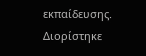εκπαίδευσης.
Διορίστηκε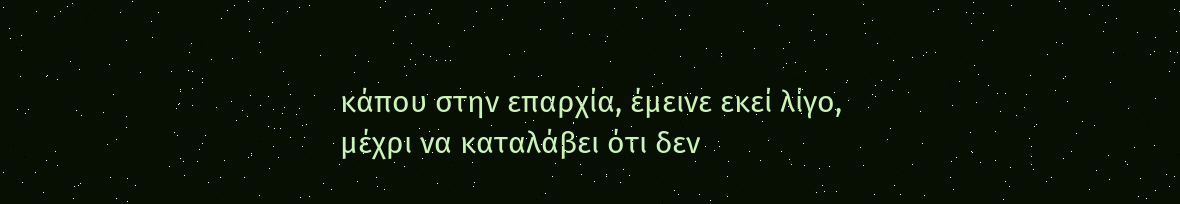κάπου στην επαρχία, έμεινε εκεί λίγο, μέχρι να καταλάβει ότι δεν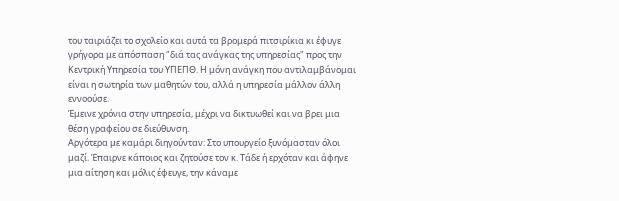του ταιριάζει το σχολείο και αυτά τα βρομερά πιτσιρίκια κι έφυγε γρήγορα με απόσπαση "διά τας ανάγκας της υπηρεσίας" προς την Κεντρική Υπηρεσία του ΥΠΕΠΘ. Η μόνη ανάγκη που αντιλαμβάνομαι είναι η σωτηρία των μαθητών του, αλλά η υπηρεσία μάλλον άλλη εννοούσε.
Έμεινε χρόνια στην υπηρεσία, μέχρι να δικτυωθεί και να βρει μια θέση γραφείου σε διεύθυνση.
Αργότερα με καμάρι διηγούνταν: Στο υπουργείο ξυνόμασταν όλοι μαζί. Έπαιρνε κάποιος και ζητούσε τον κ. Τάδε ή ερχόταν και άφηνε μια αίτηση και μόλις έφευγε, την κάναμε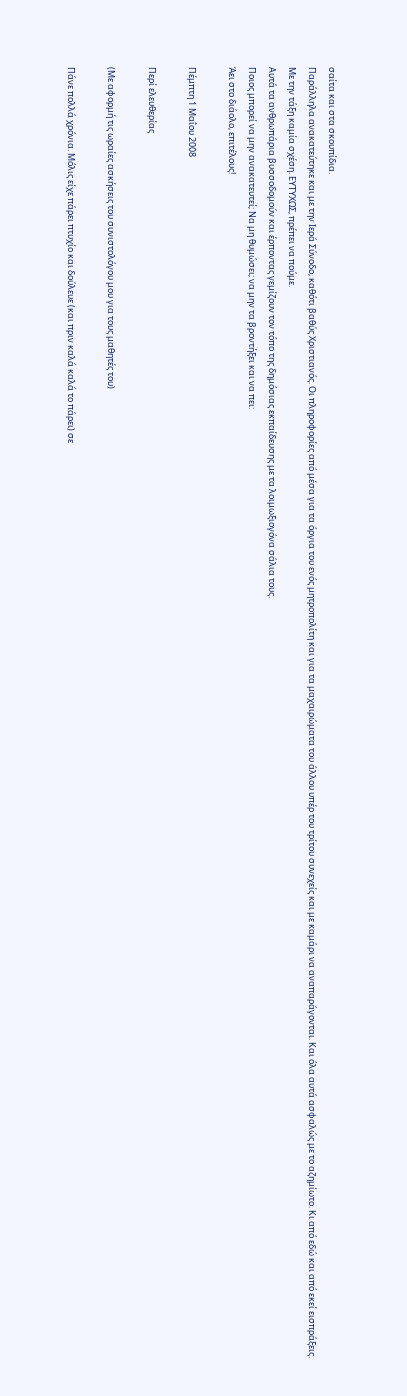σαίτα και στα σκουπίδια.
Παράλληλα ανακατεύτηκε και με την Ιερά Σύνοδο, καθότι βαθύς Χριστιανός. Οι πληροφορίες από μέσα για τα όργια του ενός μητροπολίτη και για τα μαχαιρώματα του άλλου υπέρ του τρίτου συνεχείς και με καμάρι να αναπαράγονται. Και όλα αυτά ασφαλώς με το αζημίωτο. Κι από εδώ και από εκεί εισπράξεις.
Με την τάξη καμία σχέση. ΕΥΤΥΧΩΣ, πρέπει να πούμε.
Αυτά τα ανθρωπάρια βυσσοδομούν και έρποντας γεμίζουν τον τόπο της δημόσιας εκπαίδευσης με τα λοιμωξιογόνα σάλια τους.
Ποιος μπορεί να μην ανακατευτεί; Να μη θυμώσει; να μην τα βροντήξει και να πει:
Άει στο διάολο, επιτέλους!

Πέμπτη 1 Μαΐου 2008

Περί ελευθερίας

(Με αφορμή τις ωραίες ασκήσεις του συνιστολόγου μου για τους μαθητές του)

Πάνε πολλά χρόνια. Μόλις είχε πάρει πτυχίο και δούλευε (και πριν καλά καλά το πάρει) σε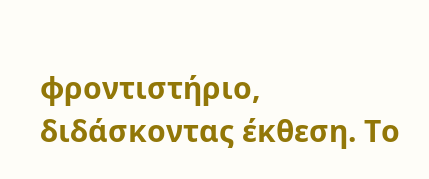φροντιστήριο, διδάσκοντας έκθεση. Το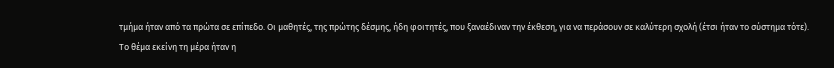τμήμα ήταν από τα πρώτα σε επίπεδο. Οι μαθητές, της πρώτης δέσμης, ήδη φοιτητές, που ξαναέδιναν την έκθεση, για να περάσουν σε καλύτερη σχολή (έτσι ήταν το σύστημα τότε).
Το θέμα εκείνη τη μέρα ήταν η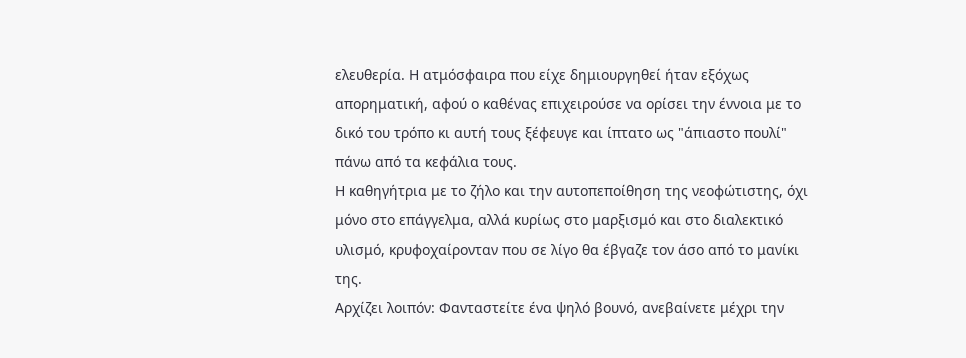ελευθερία. Η ατμόσφαιρα που είχε δημιουργηθεί ήταν εξόχως απορηματική, αφού ο καθένας επιχειρούσε να ορίσει την έννοια με το δικό του τρόπο κι αυτή τους ξέφευγε και ίπτατο ως "άπιαστο πουλί" πάνω από τα κεφάλια τους.
Η καθηγήτρια με το ζήλο και την αυτοπεποίθηση της νεοφώτιστης, όχι μόνο στο επάγγελμα, αλλά κυρίως στο μαρξισμό και στο διαλεκτικό υλισμό, κρυφοχαίρονταν που σε λίγο θα έβγαζε τον άσο από το μανίκι της.
Αρχίζει λοιπόν: Φανταστείτε ένα ψηλό βουνό, ανεβαίνετε μέχρι την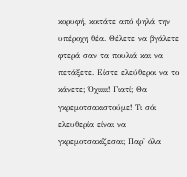κορυφή, κοιτάτε από ψηλά την υπέροχη θέα. Θέλετε να βγάλετε φτερά σαν τα πουλιά και να πετάξετε. Είστε ελεύθεροι να το κάνετε; Όχιιιιι! Γιατί; Θα γκρεμοτσακιστούμε! Τι σόι ελευθερία είναι να γκρεμοτσακίζεσαι; Παρ' όλα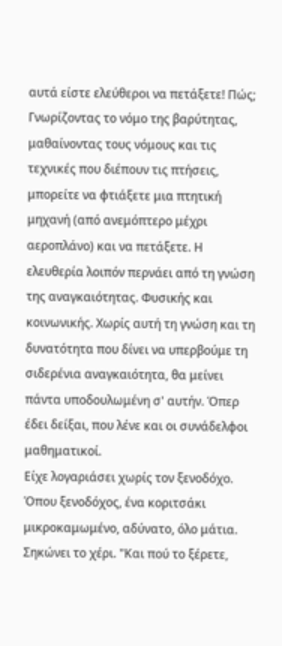αυτά είστε ελεύθεροι να πετάξετε! Πώς; Γνωρίζοντας το νόμο της βαρύτητας, μαθαίνοντας τους νόμους και τις τεχνικές που διέπουν τις πτήσεις, μπορείτε να φτιάξετε μια πτητική μηχανή (από ανεμόπτερο μέχρι αεροπλάνο) και να πετάξετε. Η ελευθερία λοιπόν περνάει από τη γνώση της αναγκαιότητας. Φυσικής και κοινωνικής. Χωρίς αυτή τη γνώση και τη δυνατότητα που δίνει να υπερβούμε τη σιδερένια αναγκαιότητα, θα μείνει πάντα υποδουλωμένη σ' αυτήν. Όπερ έδει δείξαι, που λένε και οι συνάδελφοι μαθηματικοί.
Είχε λογαριάσει χωρίς τον ξενοδόχο. Όπου ξενοδόχος, ένα κοριτσάκι μικροκαμωμένο, αδύνατο, όλο μάτια. Σηκώνει το χέρι. "Και πού το ξέρετε,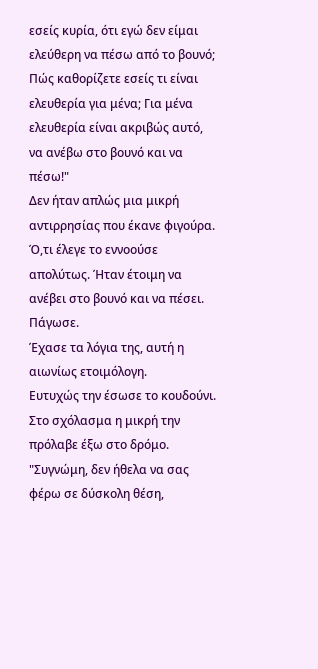εσείς κυρία, ότι εγώ δεν είμαι ελεύθερη να πέσω από το βουνό; Πώς καθορίζετε εσείς τι είναι ελευθερία για μένα; Για μένα ελευθερία είναι ακριβώς αυτό, να ανέβω στο βουνό και να πέσω!"
Δεν ήταν απλώς μια μικρή αντιρρησίας που έκανε φιγούρα. Ό,τι έλεγε το εννοούσε απολύτως. Ήταν έτοιμη να ανέβει στο βουνό και να πέσει.
Πάγωσε.
Έχασε τα λόγια της, αυτή η αιωνίως ετοιμόλογη.
Ευτυχώς την έσωσε το κουδούνι.
Στο σχόλασμα η μικρή την πρόλαβε έξω στο δρόμο. "Συγνώμη, δεν ήθελα να σας φέρω σε δύσκολη θέση,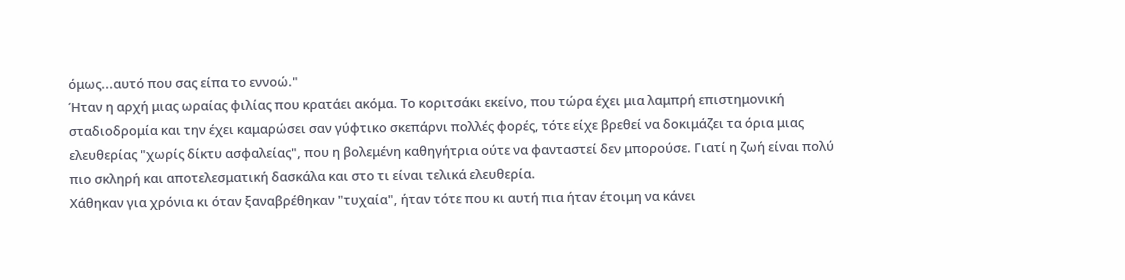όμως...αυτό που σας είπα το εννοώ."
Ήταν η αρχή μιας ωραίας φιλίας που κρατάει ακόμα. Το κοριτσάκι εκείνο, που τώρα έχει μια λαμπρή επιστημονική σταδιοδρομία και την έχει καμαρώσει σαν γύφτικο σκεπάρνι πολλές φορές, τότε είχε βρεθεί να δοκιμάζει τα όρια μιας ελευθερίας "χωρίς δίκτυ ασφαλείας", που η βολεμένη καθηγήτρια ούτε να φανταστεί δεν μπορούσε. Γιατί η ζωή είναι πολύ πιο σκληρή και αποτελεσματική δασκάλα και στο τι είναι τελικά ελευθερία.
Χάθηκαν για χρόνια κι όταν ξαναβρέθηκαν "τυχαία", ήταν τότε που κι αυτή πια ήταν έτοιμη να κάνει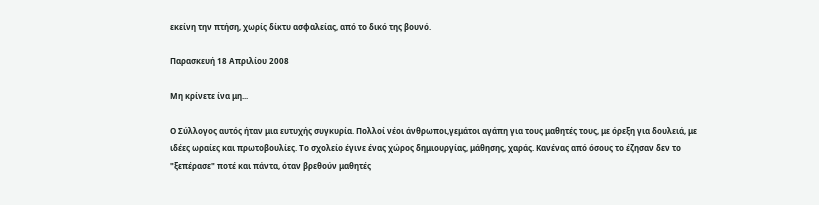εκείνη την πτήση, χωρίς δίκτυ ασφαλείας, από το δικό της βουνό.

Παρασκευή 18 Απριλίου 2008

Μη κρίνετε ίνα μη...

Ο Σύλλογος αυτός ήταν μια ευτυχής συγκυρία. Πολλοί νέοι άνθρωποι,γεμάτοι αγάπη για τους μαθητές τους, με όρεξη για δουλειά, με ιδέες ωραίες και πρωτοβουλίες. Το σχολείο έγινε ένας χώρος δημιουργίας, μάθησης, χαράς. Κανένας από όσους το έζησαν δεν το "ξεπέρασε" ποτέ και πάντα, όταν βρεθούν μαθητές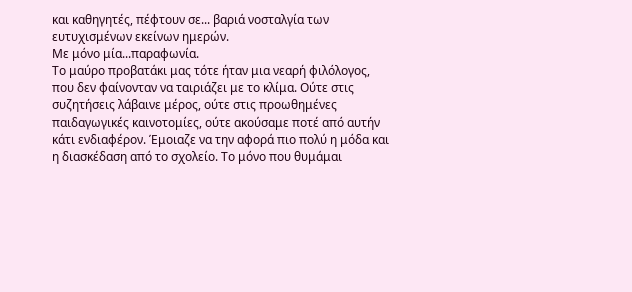και καθηγητές, πέφτουν σε... βαριά νοσταλγία των ευτυχισμένων εκείνων ημερών.
Με μόνο μία...παραφωνία.
Το μαύρο προβατάκι μας τότε ήταν μια νεαρή φιλόλογος, που δεν φαίνονταν να ταιριάζει με το κλίμα. Ούτε στις συζητήσεις λάβαινε μέρος, ούτε στις προωθημένες παιδαγωγικές καινοτομίες, ούτε ακούσαμε ποτέ από αυτήν κάτι ενδιαφέρον. Έμοιαζε να την αφορά πιο πολύ η μόδα και η διασκέδαση από το σχολείο. Το μόνο που θυμάμαι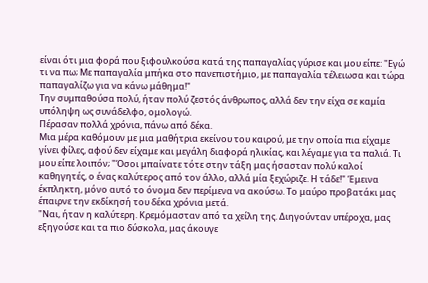είναι ότι μια φορά που ξιφουλκούσα κατά της παπαγαλίας γύρισε και μου είπε: "Εγώ τι να πω; Με παπαγαλία μπήκα στο πανεπιστήμιο, με παπαγαλία τέλειωσα και τώρα παπαγαλίζω για να κάνω μάθημα!"
Την συμπαθούσα πολύ, ήταν πολύ ζεστός άνθρωπος, αλλά δεν την είχα σε καμία υπόληψη ως συνάδελφο, ομολογώ.
Πέρασαν πολλά χρόνια, πάνω από δέκα.
Μια μέρα καθόμουν με μια μαθήτρια εκείνου του καιρού, με την οποία πια είχαμε γίνει φίλες, αφού δεν είχαμε και μεγάλη διαφορά ηλικίας, και λέγαμε για τα παλιά. Τι μου είπε λοιπόν; "Όσοι μπαίνατε τότε στην τάξη μας ήσασταν πολύ καλοί καθηγητές, ο ένας καλύτερος από τον άλλο, αλλά μία ξεχώριζε. Η τάδε!" Έμεινα έκπληκτη, μόνο αυτό το όνομα δεν περίμενα να ακούσω. Το μαύρο προβατάκι μας έπαιρνε την εκδίκησή του δέκα χρόνια μετά.
"Ναι, ήταν η καλύτερη. Κρεμόμασταν από τα χείλη της. Διηγούνταν υπέροχα, μας εξηγούσε και τα πιο δύσκολα, μας άκουγε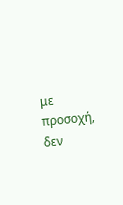με προσοχή, δεν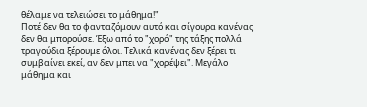θέλαμε να τελειώσει το μάθημα!"
Ποτέ δεν θα το φανταζόμουν αυτό και σίγουρα κανένας δεν θα μπορούσε. Έξω από το "χορό" της τάξης πολλά τραγούδια ξέρουμε όλοι. Τελικά κανένας δεν ξέρει τι συμβαίνει εκεί, αν δεν μπει να "χορέψει". Μεγάλο μάθημα και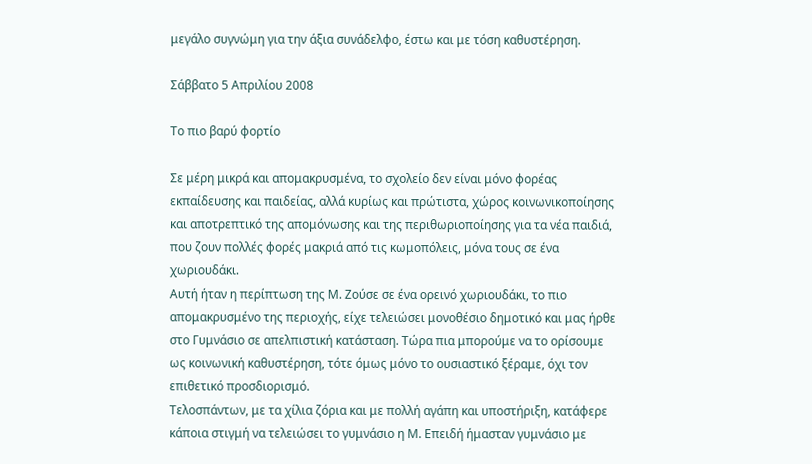μεγάλο συγνώμη για την άξια συνάδελφο, έστω και με τόση καθυστέρηση.

Σάββατο 5 Απριλίου 2008

Το πιο βαρύ φορτίο

Σε μέρη μικρά και απομακρυσμένα, το σχολείο δεν είναι μόνο φορέας εκπαίδευσης και παιδείας, αλλά κυρίως και πρώτιστα, χώρος κοινωνικοποίησης και αποτρεπτικό της απομόνωσης και της περιθωριοποίησης για τα νέα παιδιά, που ζουν πολλές φορές μακριά από τις κωμοπόλεις, μόνα τους σε ένα χωριουδάκι.
Αυτή ήταν η περίπτωση της Μ. Ζούσε σε ένα ορεινό χωριουδάκι, το πιο απομακρυσμένο της περιοχής, είχε τελειώσει μονοθέσιο δημοτικό και μας ήρθε στο Γυμνάσιο σε απελπιστική κατάσταση. Τώρα πια μπορούμε να το ορίσουμε ως κοινωνική καθυστέρηση, τότε όμως μόνο το ουσιαστικό ξέραμε, όχι τον επιθετικό προσδιορισμό.
Τελοσπάντων, με τα χίλια ζόρια και με πολλή αγάπη και υποστήριξη, κατάφερε κάποια στιγμή να τελειώσει το γυμνάσιο η Μ. Επειδή ήμασταν γυμνάσιο με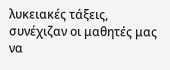λυκειακές τάξεις, συνέχιζαν οι μαθητές μας να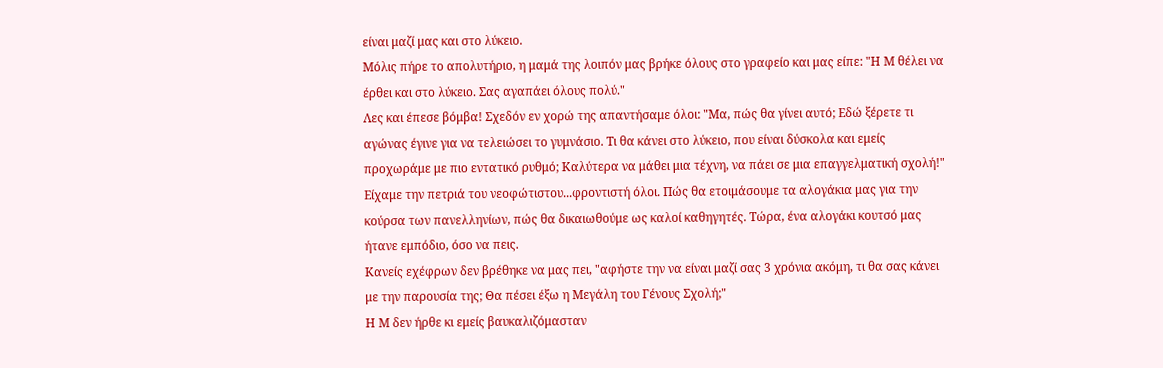είναι μαζί μας και στο λύκειο.
Μόλις πήρε το απολυτήριο, η μαμά της λοιπόν μας βρήκε όλους στο γραφείο και μας είπε: "Η Μ θέλει να έρθει και στο λύκειο. Σας αγαπάει όλους πολύ."
Λες και έπεσε βόμβα! Σχεδόν εν χορώ της απαντήσαμε όλοι: "Μα, πώς θα γίνει αυτό; Εδώ ξέρετε τι αγώνας έγινε για να τελειώσει το γυμνάσιο. Τι θα κάνει στο λύκειο, που είναι δύσκολα και εμείς προχωράμε με πιο εντατικό ρυθμό; Καλύτερα να μάθει μια τέχνη, να πάει σε μια επαγγελματική σχολή!"
Είχαμε την πετριά του νεοφώτιστου...φροντιστή όλοι. Πώς θα ετοιμάσουμε τα αλογάκια μας για την κούρσα των πανελληνίων, πώς θα δικαιωθούμε ως καλοί καθηγητές. Τώρα, ένα αλογάκι κουτσό μας ήτανε εμπόδιο, όσο να πεις.
Κανείς εχέφρων δεν βρέθηκε να μας πει, "αφήστε την να είναι μαζί σας 3 χρόνια ακόμη, τι θα σας κάνει με την παρουσία της; Θα πέσει έξω η Μεγάλη του Γένους Σχολή;"
Η Μ δεν ήρθε κι εμείς βαυκαλιζόμασταν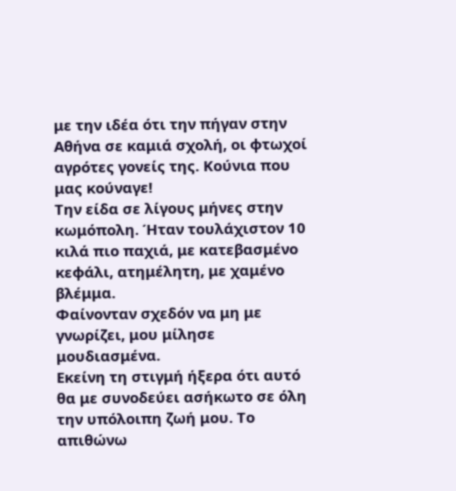με την ιδέα ότι την πήγαν στην Αθήνα σε καμιά σχολή, οι φτωχοί αγρότες γονείς της. Κούνια που μας κούναγε!
Την είδα σε λίγους μήνες στην κωμόπολη. Ήταν τουλάχιστον 10 κιλά πιο παχιά, με κατεβασμένο κεφάλι, ατημέλητη, με χαμένο βλέμμα.
Φαίνονταν σχεδόν να μη με γνωρίζει, μου μίλησε μουδιασμένα.
Εκείνη τη στιγμή ήξερα ότι αυτό θα με συνοδεύει ασήκωτο σε όλη την υπόλοιπη ζωή μου. Το απιθώνω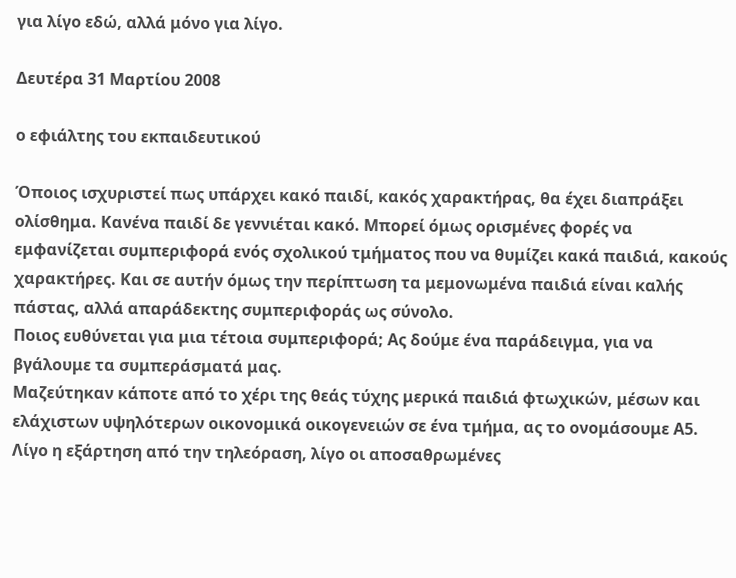για λίγο εδώ, αλλά μόνο για λίγο.

Δευτέρα 31 Μαρτίου 2008

ο εφιάλτης του εκπαιδευτικού

Όποιος ισχυριστεί πως υπάρχει κακό παιδί, κακός χαρακτήρας, θα έχει διαπράξει ολίσθημα. Κανένα παιδί δε γεννιέται κακό. Μπορεί όμως ορισμένες φορές να εμφανίζεται συμπεριφορά ενός σχολικού τμήματος που να θυμίζει κακά παιδιά, κακούς χαρακτήρες. Και σε αυτήν όμως την περίπτωση τα μεμονωμένα παιδιά είναι καλής πάστας, αλλά απαράδεκτης συμπεριφοράς ως σύνολο.
Ποιος ευθύνεται για μια τέτοια συμπεριφορά; Ας δούμε ένα παράδειγμα, για να βγάλουμε τα συμπεράσματά μας.
Μαζεύτηκαν κάποτε από το χέρι της θεάς τύχης μερικά παιδιά φτωχικών, μέσων και ελάχιστων υψηλότερων οικονομικά οικογενειών σε ένα τμήμα, ας το ονομάσουμε Α5. Λίγο η εξάρτηση από την τηλεόραση, λίγο οι αποσαθρωμένες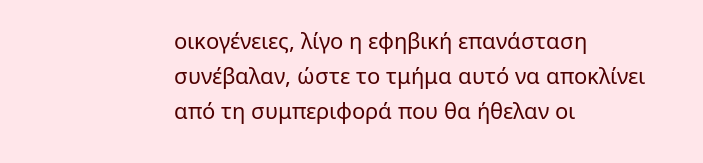οικογένειες, λίγο η εφηβική επανάσταση συνέβαλαν, ώστε το τμήμα αυτό να αποκλίνει από τη συμπεριφορά που θα ήθελαν οι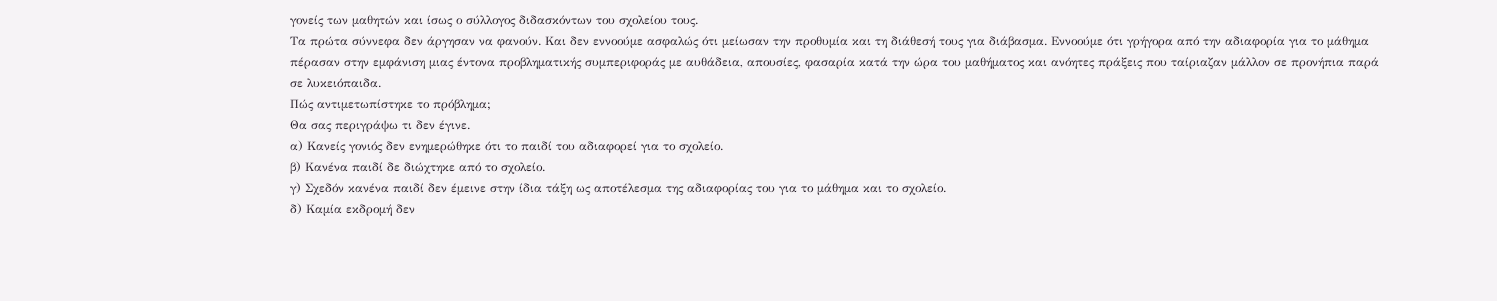γονείς των μαθητών και ίσως ο σύλλογος διδασκόντων του σχολείου τους.
Τα πρώτα σύννεφα δεν άργησαν να φανούν. Και δεν εννοούμε ασφαλώς ότι μείωσαν την προθυμία και τη διάθεσή τους για διάβασμα. Εννοούμε ότι γρήγορα από την αδιαφορία για το μάθημα πέρασαν στην εμφάνιση μιας έντονα προβληματικής συμπεριφοράς με αυθάδεια, απουσίες, φασαρία κατά την ώρα του μαθήματος και ανόητες πράξεις που ταίριαζαν μάλλον σε προνήπια παρά σε λυκειόπαιδα.
Πώς αντιμετωπίστηκε το πρόβλημα;
Θα σας περιγράψω τι δεν έγινε.
α) Κανείς γονιός δεν ενημερώθηκε ότι το παιδί του αδιαφορεί για το σχολείο.
β) Κανένα παιδί δε διώχτηκε από το σχολείο.
γ) Σχεδόν κανένα παιδί δεν έμεινε στην ίδια τάξη ως αποτέλεσμα της αδιαφορίας του για το μάθημα και το σχολείο.
δ) Καμία εκδρομή δεν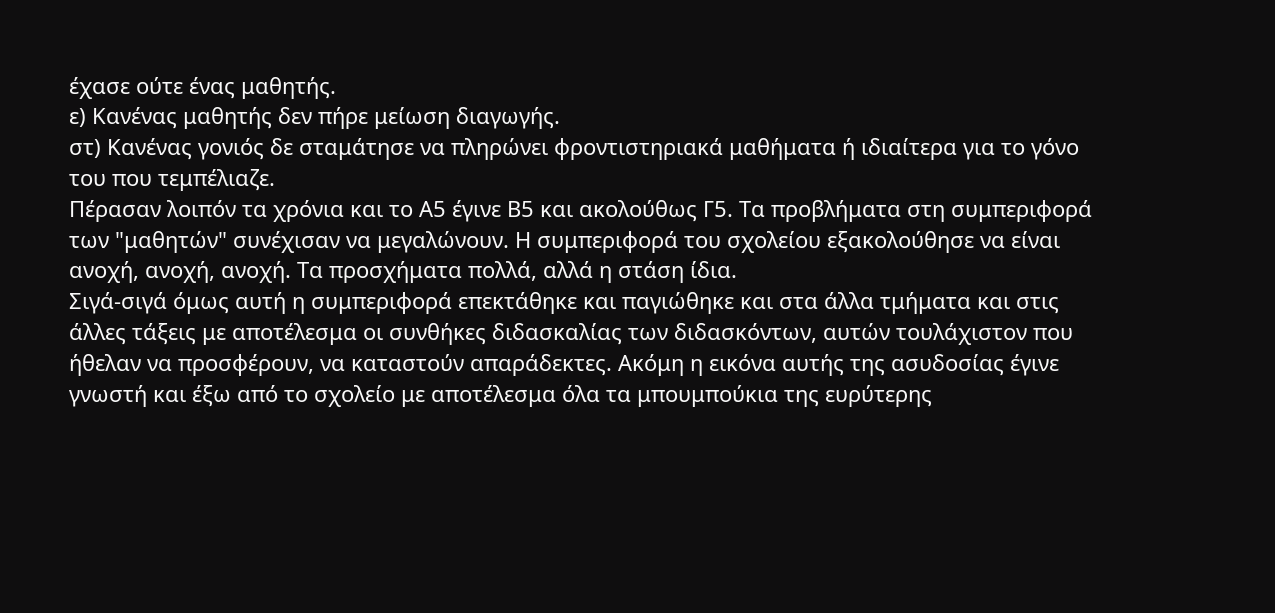έχασε ούτε ένας μαθητής.
ε) Κανένας μαθητής δεν πήρε μείωση διαγωγής.
στ) Κανένας γονιός δε σταμάτησε να πληρώνει φροντιστηριακά μαθήματα ή ιδιαίτερα για το γόνο του που τεμπέλιαζε.
Πέρασαν λοιπόν τα χρόνια και το Α5 έγινε Β5 και ακολούθως Γ5. Τα προβλήματα στη συμπεριφορά των "μαθητών" συνέχισαν να μεγαλώνουν. Η συμπεριφορά του σχολείου εξακολούθησε να είναι ανοχή, ανοχή, ανοχή. Τα προσχήματα πολλά, αλλά η στάση ίδια.
Σιγά-σιγά όμως αυτή η συμπεριφορά επεκτάθηκε και παγιώθηκε και στα άλλα τμήματα και στις άλλες τάξεις με αποτέλεσμα οι συνθήκες διδασκαλίας των διδασκόντων, αυτών τουλάχιστον που ήθελαν να προσφέρουν, να καταστούν απαράδεκτες. Ακόμη η εικόνα αυτής της ασυδοσίας έγινε γνωστή και έξω από το σχολείο με αποτέλεσμα όλα τα μπουμπούκια της ευρύτερης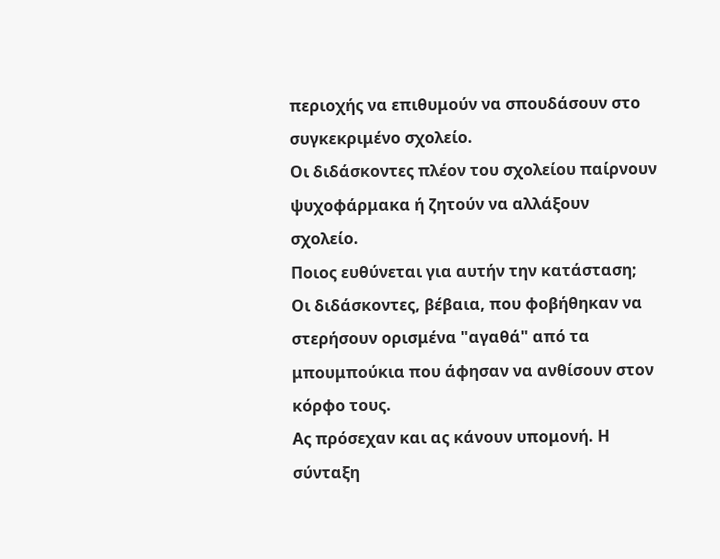περιοχής να επιθυμούν να σπουδάσουν στο συγκεκριμένο σχολείο.
Οι διδάσκοντες πλέον του σχολείου παίρνουν ψυχοφάρμακα ή ζητούν να αλλάξουν σχολείο.
Ποιος ευθύνεται για αυτήν την κατάσταση;
Οι διδάσκοντες, βέβαια, που φοβήθηκαν να στερήσουν ορισμένα "αγαθά" από τα μπουμπούκια που άφησαν να ανθίσουν στον κόρφο τους.
Ας πρόσεχαν και ας κάνουν υπομονή. Η σύνταξη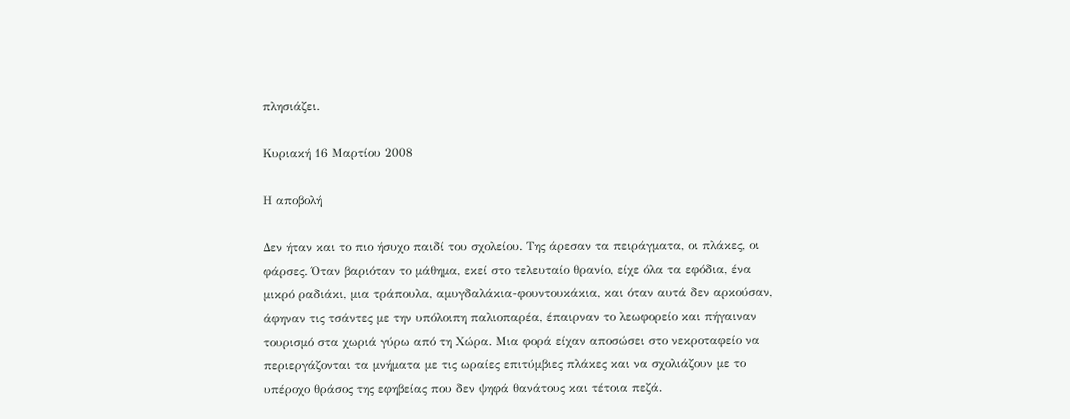πλησιάζει.

Κυριακή 16 Μαρτίου 2008

Η αποβολή

Δεν ήταν και το πιο ήσυχο παιδί του σχολείου. Της άρεσαν τα πειράγματα, οι πλάκες, οι φάρσες. Όταν βαριόταν το μάθημα, εκεί στο τελευταίο θρανίο, είχε όλα τα εφόδια, ένα μικρό ραδιάκι, μια τράπουλα, αμυγδαλάκια-φουντουκάκια, και όταν αυτά δεν αρκούσαν, άφηναν τις τσάντες με την υπόλοιπη παλιοπαρέα, έπαιρναν το λεωφορείο και πήγαιναν τουρισμό στα χωριά γύρω από τη Χώρα. Μια φορά είχαν αποσώσει στο νεκροταφείο να περιεργάζονται τα μνήματα με τις ωραίες επιτύμβιες πλάκες και να σχολιάζουν με το υπέροχο θράσος της εφηβείας που δεν ψηφά θανάτους και τέτοια πεζά.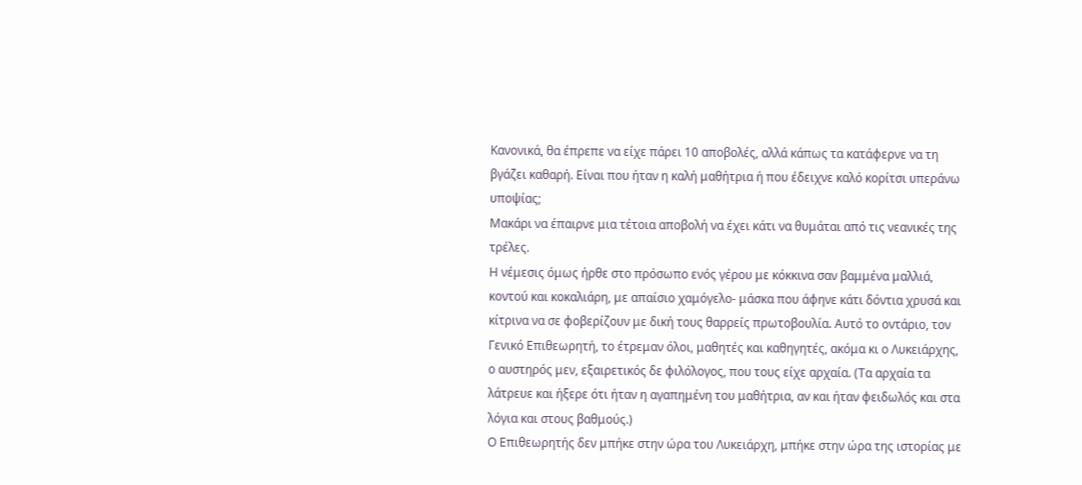Κανονικά, θα έπρεπε να είχε πάρει 10 αποβολές, αλλά κάπως τα κατάφερνε να τη βγάζει καθαρή. Είναι που ήταν η καλή μαθήτρια ή που έδειχνε καλό κορίτσι υπεράνω υποψίας;
Μακάρι να έπαιρνε μια τέτοια αποβολή να έχει κάτι να θυμάται από τις νεανικές της τρέλες.
Η νέμεσις όμως ήρθε στο πρόσωπο ενός γέρου με κόκκινα σαν βαμμένα μαλλιά, κοντού και κοκαλιάρη, με απαίσιο χαμόγελο- μάσκα που άφηνε κάτι δόντια χρυσά και κίτρινα να σε φοβερίζουν με δική τους θαρρείς πρωτοβουλία. Αυτό το οντάριο, τον Γενικό Επιθεωρητή, το έτρεμαν όλοι, μαθητές και καθηγητές, ακόμα κι ο Λυκειάρχης, ο αυστηρός μεν, εξαιρετικός δε φιλόλογος, που τους είχε αρχαία. (Τα αρχαία τα λάτρευε και ήξερε ότι ήταν η αγαπημένη του μαθήτρια, αν και ήταν φειδωλός και στα λόγια και στους βαθμούς.)
Ο Επιθεωρητής δεν μπήκε στην ώρα του Λυκειάρχη, μπήκε στην ώρα της ιστορίας με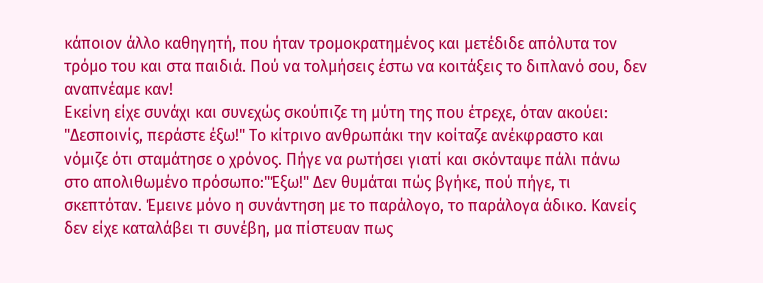κάποιον άλλο καθηγητή, που ήταν τρομοκρατημένος και μετέδιδε απόλυτα τον τρόμο του και στα παιδιά. Πού να τολμήσεις έστω να κοιτάξεις το διπλανό σου, δεν αναπνέαμε καν!
Εκείνη είχε συνάχι και συνεχώς σκούπιζε τη μύτη της που έτρεχε, όταν ακούει: "Δεσποινίς, περάστε έξω!" Το κίτρινο ανθρωπάκι την κοίταζε ανέκφραστο και νόμιζε ότι σταμάτησε ο χρόνος. Πήγε να ρωτήσει γιατί και σκόνταψε πάλι πάνω στο απολιθωμένο πρόσωπο:"Έξω!" Δεν θυμάται πώς βγήκε, πού πήγε, τι σκεπτόταν. Έμεινε μόνο η συνάντηση με το παράλογο, το παράλογα άδικο. Κανείς δεν είχε καταλάβει τι συνέβη, μα πίστευαν πως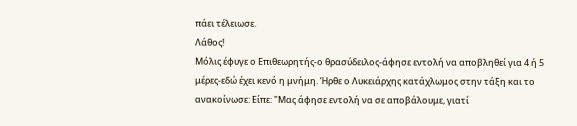πάει τέλειωσε.
Λάθος!
Μόλις έφυγε ο Επιθεωρητής-ο θρασύδειλος-άφησε εντολή να αποβληθεί για 4 ή 5 μέρες-εδώ έχει κενό η μνήμη. Ήρθε ο Λυκειάρχης κατάχλωμος στην τάξη και το ανακοίνωσε: Είπε: "Μας άφησε εντολή να σε αποβάλουμε, γιατί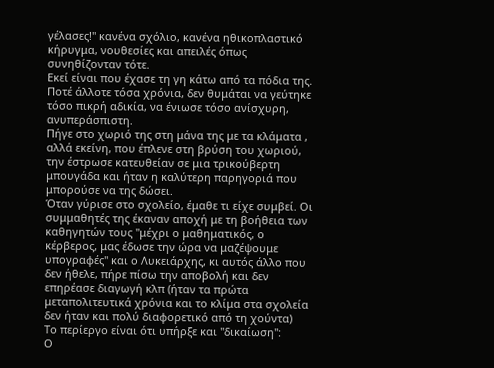γέλασες!" κανένα σχόλιο, κανένα ηθικοπλαστικό κήρυγμα, νουθεσίες και απειλές όπως συνηθίζονταν τότε.
Εκεί είναι που έχασε τη γη κάτω από τα πόδια της. Ποτέ άλλοτε τόσα χρόνια, δεν θυμάται να γεύτηκε τόσο πικρή αδικία, να ένιωσε τόσο ανίσχυρη, ανυπεράσπιστη.
Πήγε στο χωριό της στη μάνα της με τα κλάματα , αλλά εκείνη, που έπλενε στη βρύση του χωριού, την έστρωσε κατευθείαν σε μια τρικούβερτη μπουγάδα και ήταν η καλύτερη παρηγοριά που μπορούσε να της δώσει.
Όταν γύρισε στο σχολείο, έμαθε τι είχε συμβεί. Οι συμμαθητές της έκαναν αποχή με τη βοήθεια των καθηγητών τους "μέχρι ο μαθηματικός, ο κέρβερος, μας έδωσε την ώρα να μαζέψουμε υπογραφές" και ο Λυκειάρχης, κι αυτός άλλο που δεν ήθελε, πήρε πίσω την αποβολή και δεν επηρέασε διαγωγή κλπ (ήταν τα πρώτα μεταπολιτευτικά χρόνια και το κλίμα στα σχολεία δεν ήταν και πολύ διαφορετικό από τη χούντα)
Το περίεργο είναι ότι υπήρξε και "δικαίωση":
Ο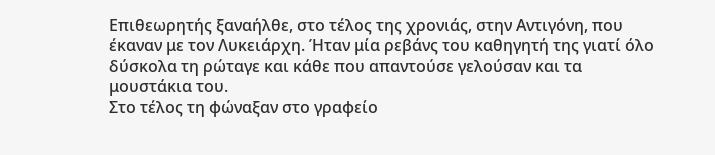Επιθεωρητής ξαναήλθε, στο τέλος της χρονιάς, στην Αντιγόνη, που έκαναν με τον Λυκειάρχη. Ήταν μία ρεβάνς του καθηγητή της γιατί όλο δύσκολα τη ρώταγε και κάθε που απαντούσε γελούσαν και τα μουστάκια του.
Στο τέλος τη φώναξαν στο γραφείο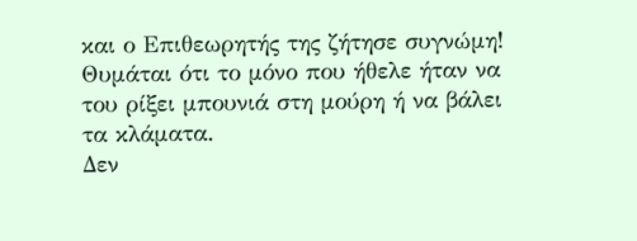και ο Επιθεωρητής της ζήτησε συγνώμη!
Θυμάται ότι το μόνο που ήθελε ήταν να του ρίξει μπουνιά στη μούρη ή να βάλει τα κλάματα.
Δεν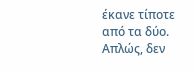έκανε τίποτε από τα δύο.
Απλώς, δεν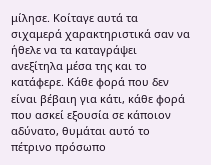μίλησε. Κοίταγε αυτά τα σιχαμερά χαρακτηριστικά σαν να ήθελε να τα καταγράψει ανεξίτηλα μέσα της και το κατάφερε. Κάθε φορά που δεν είναι βέβαιη για κάτι, κάθε φορά που ασκεί εξουσία σε κάποιον αδύνατο, θυμάται αυτό το πέτρινο πρόσωπο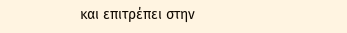και επιτρέπει στην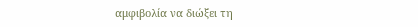αμφιβολία να διώξει τη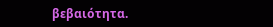βεβαιότητα.